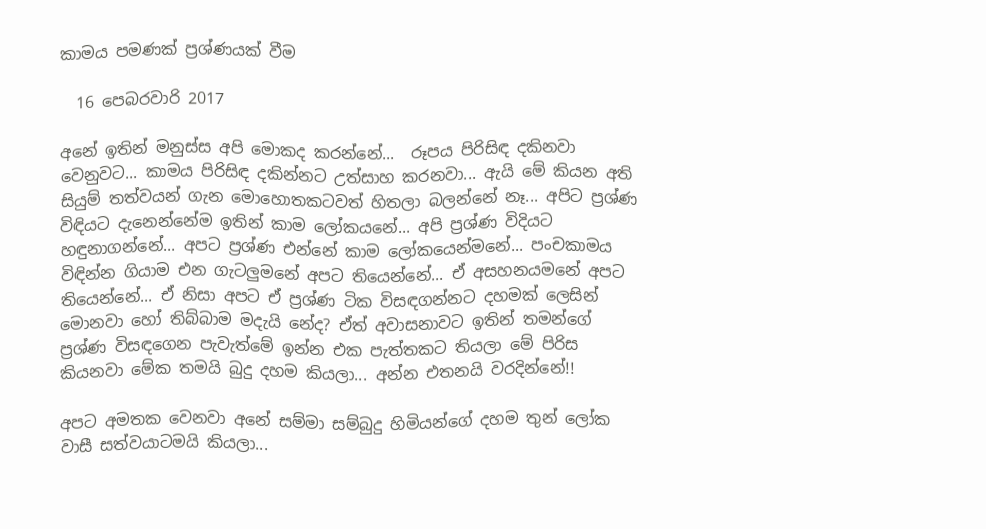කාමය පමණක් ප්‍රශ්ණයක් වීම

  16 පෙබරවාරි 2017

අනේ ඉතින් මනුස්ස අපි මොකද කරන්නේ...  රූපය පිරිසිඳ දකිනවා වෙනුවට... කාමය පිරිසිඳ දකින්නට උත්සාහ කරනවා... ඇයි මේ කියන අති සියුම් තත්වයන් ගැන මොහොතකටවත් හිතලා බලන්නේ නෑ... අපිට ප්‍රශ්ණ විඳියට දැනෙන්නේම ඉතින් කාම ලෝකයනේ... අපි ප්‍රශ්ණ විදියට හඳුනාගන්නේ... අපට ප්‍රශ්ණ එන්නේ කාම ලෝකයෙන්මනේ... පංචකාමය විඳින්න ගියාම එන ගැටලුමනේ අපට තියෙන්නේ... ඒ අසහනයමනේ අපට තියෙන්නේ... ඒ නිසා අපට ඒ ප්‍රශ්ණ ටික විසඳගන්නට දහමක් ලෙසින් මොනවා හෝ තිබ්බාම මදැයි නේද? ඒත් අවාසනාවට ඉතින් තමන්ගේ ප්‍රශ්ණ විසඳගෙන පැවැත්මේ ඉන්න එක පැත්තකට තියලා මේ පිරිස කියනවා මේක තමයි බුදු දහම කියලා... අන්න එතනයි වරදින්නේ!!

අපට අමතක වෙනවා අනේ සම්මා සම්බුදු හිමියන්ගේ දහම තුන් ලෝක වාසී සත්වයාටමයි කියලා...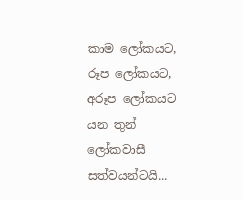කාම ලෝකයට, රූප ලෝකයට, අරූප ලෝකයට යන තුන් ලෝකවාසී සත්වයන්ටයි...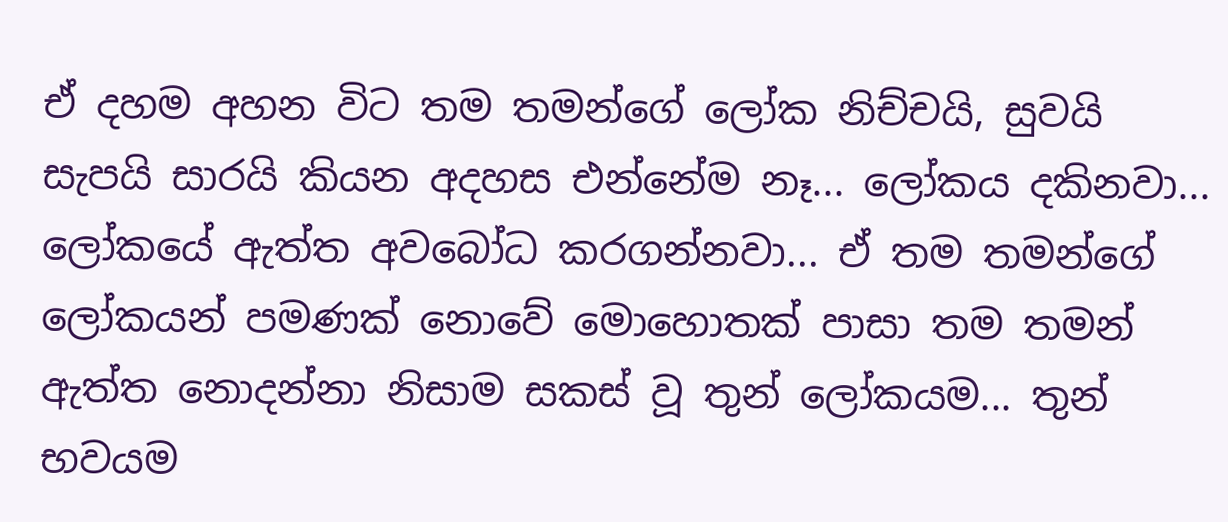ඒ දහම අහන විට තම තමන්ගේ ලෝක නිච්චයි, සුවයි සැපයි සාරයි කියන අදහස එන්නේම නෑ... ලෝකය දකිනවා... ලෝකයේ ඇත්ත අවබෝධ කරගන්නවා... ඒ තම තමන්ගේ ලෝකයන් පමණක් නොවේ මොහොතක් පාසා තම තමන් ඇත්ත නොදන්නා නිසාම සකස් වූ තුන් ලෝකයම... තුන් භවයම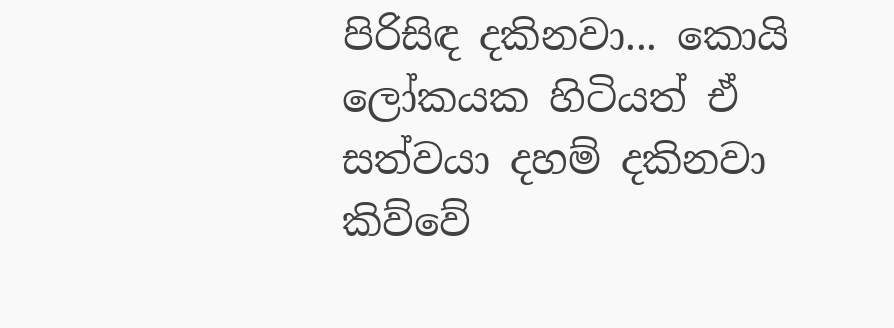පිරිසිඳ දකිනවා... කොයි ලෝකයක හිටියත් ඒ සත්වයා දහම් දකිනවා කිව්වේ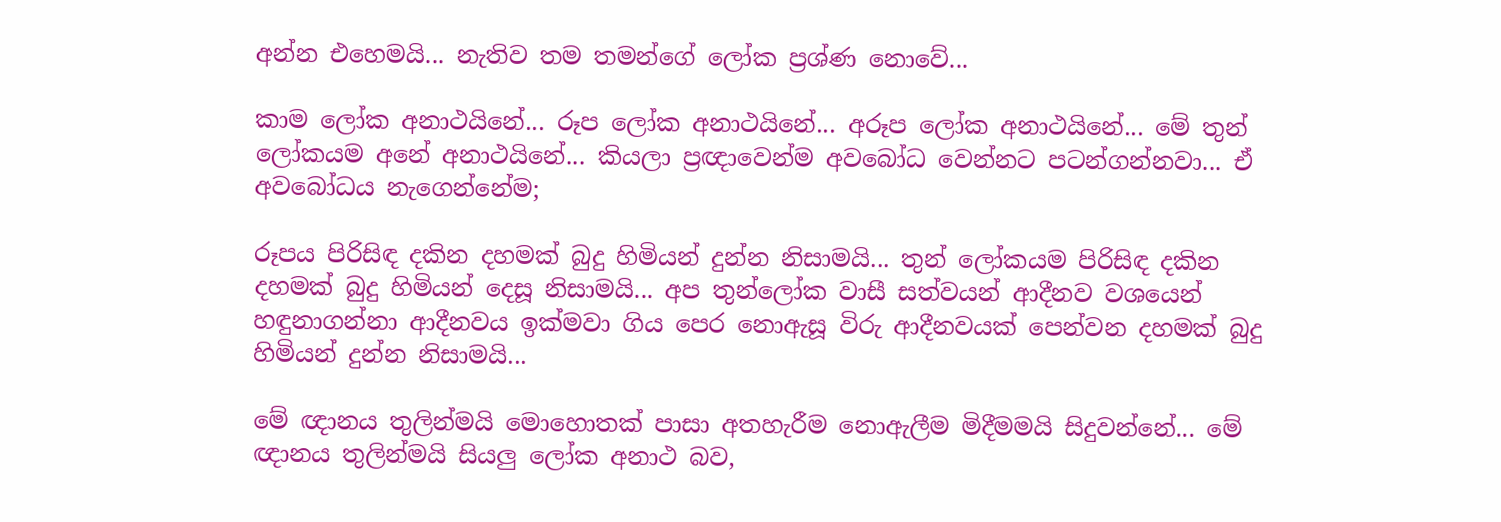අන්න එහෙමයි... නැතිව තම තමන්ගේ ලෝක ප්‍රශ්ණ නොවේ...

කාම ලෝක අනාථයිනේ... රූප ලෝක අනාථයිනේ... අරූප ලෝක අනාථයිනේ... මේ තුන් ලෝකයම අනේ අනාථයිනේ... කියලා ප්‍රඥාවෙන්ම අවබෝධ වෙන්නට පටන්ගන්නවා... ඒ අවබෝධය නැගෙන්නේම;

රූපය පිරිසිඳ දකින දහමක් බුදු හිමියන් දුන්න නිසාමයි... තුන් ලෝකයම පිරිසිඳ දකින දහමක් බුදු හිමියන් දෙසූ නිසාමයි... අප තුන්ලෝක වාසී සත්වයන් ආදීනව වශයෙන් හඳුනාගන්නා ආදීනවය ඉක්මවා ගිය පෙර නොඇසූ විරු ආදීනවයක් පෙන්වන දහමක් බුදු හිමියන් දුන්න නිසාමයි...

මේ ඥානය තුලින්මයි මොහොතක් පාසා අතහැරීම නොඇලීම මිදීමමයි සිදුවන්නේ... මේ ඥානය තුලින්මයි සියලු ලෝක අනාථ බව,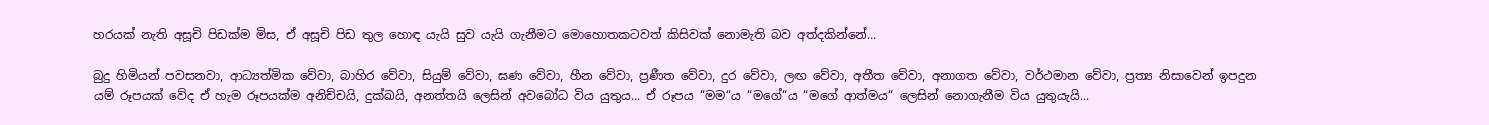හරයක් නැති අසූචි පිඩක්ම මිස, ඒ අසූචි පිඩ තුල හොඳ යැයි සුව යැයි ගැනීමට මොහොතකටවත් කිසිවක් නොමැති බව අත්දකින්නේ...

බුදු හිමියන් පවසනවා, ආධ්‍යත්මික වේවා, බාහිර වේවා, සියුම් වේවා, ඝණ වේවා, හීන වේවා, ප්‍රණීත වේවා, දුර වේවා, ලඟ වේවා, අතීත වේවා, අනාගත වේවා, වර්ථමාන වේවා, ප්‍රත්‍ය නිසාවෙන් ඉපදුන යම් රූපයක් වේද ඒ හැම රූපයක්ම අනිච්චයි, දුක්ඛයි, අනත්තයි ලෙසින් අවබෝධ විය යුතුය... ඒ රූපය “මම“ය “මගේ“ය “මගේ ආත්මය“ ලෙසින් නොගැනීම විය යුතුයැයි...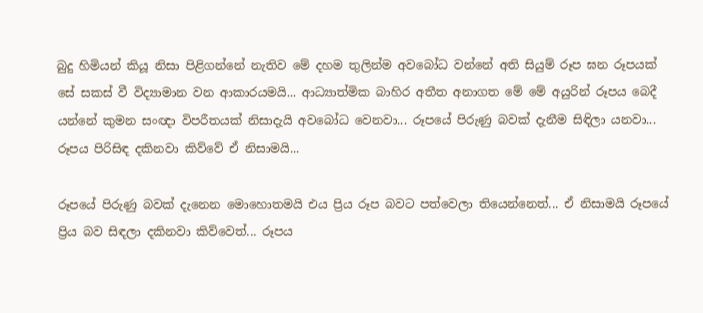බුදු හිමියන් කියූ නිසා පිළිගන්නේ නැතිව මේ දහම තුලින්ම අවබෝධ වන්නේ අති සියුම් රූප ඝන රූපයක් සේ සකස් වී විද්‍යාමාන වන ආකාරයමයි... ආධ්‍යාත්මික බාහිර අතීත අනාගත මේ මේ අයුරින් රූපය බෙදී යන්නේ කුමන සංඥා විපරීතයක් නිසාදැයි අවබෝධ වෙනවා... රූපයේ පිරුණු බවක් දැනීම සිඳිලා යනවා... රූපය පිරිසිඳ දකිනවා කිව්වේ ඒ නිසාමයි...

රූපයේ පිරුණු බවක් දැනෙන මොහොතමයි එය ප්‍රිය රූප බවට පත්වෙලා තියෙන්නෙත්... ඒ නිසාමයි රූපයේ ප්‍රිය බව සිඳලා දකිනවා කිව්වෙත්... රූපය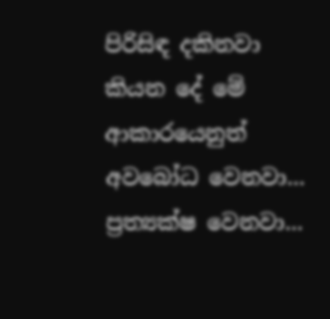පිරිසිඳ දකිනවා කියන දේ මේ ආකාරයෙනුත් අවබෝධ වෙනවා...  ප්‍රත්‍යක්ෂ වෙනවා...